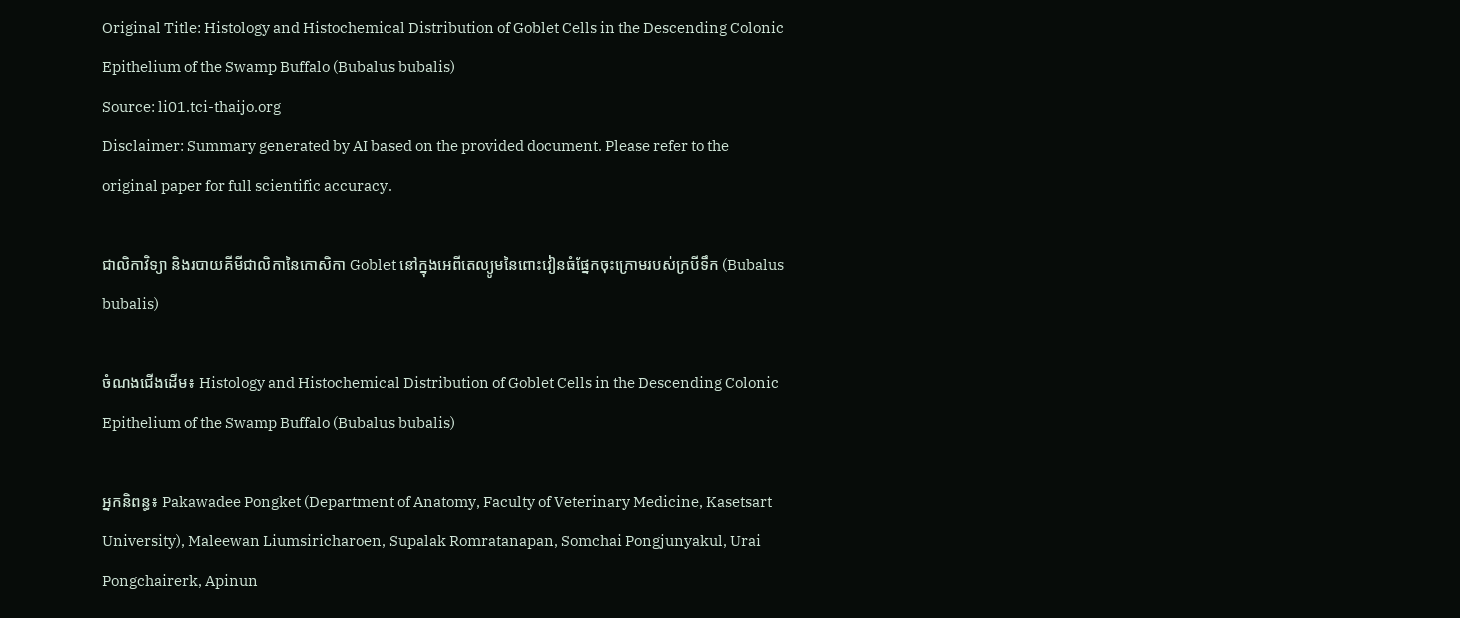Original Title: Histology and Histochemical Distribution of Goblet Cells in the Descending Colonic Epithelium of the Swamp Buffalo (Bubalus bubalis)
Source: li01.tci-thaijo.org
Disclaimer: Summary generated by AI based on the provided document. Please refer to the original paper for full scientific accuracy.

ជាលិកាវិទ្យា និងរបាយគីមីជាលិកានៃកោសិកា Goblet នៅក្នុងអេពីតេល្យូមនៃពោះវៀនធំផ្នែកចុះក្រោមរបស់ក្របីទឹក (Bubalus bubalis)

ចំណងជើងដើម៖ Histology and Histochemical Distribution of Goblet Cells in the Descending Colonic Epithelium of the Swamp Buffalo (Bubalus bubalis)

អ្នកនិពន្ធ៖ Pakawadee Pongket (Department of Anatomy, Faculty of Veterinary Medicine, Kasetsart University), Maleewan Liumsiricharoen, Supalak Romratanapan, Somchai Pongjunyakul, Urai Pongchairerk, Apinun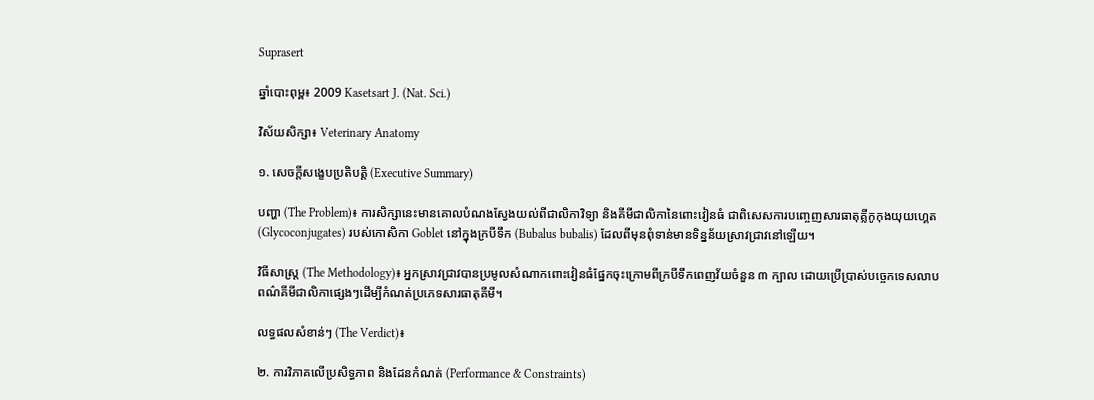Suprasert

ឆ្នាំបោះពុម្ព៖ 2009 Kasetsart J. (Nat. Sci.)

វិស័យសិក្សា៖ Veterinary Anatomy

១. សេចក្តីសង្ខេបប្រតិបត្តិ (Executive Summary)

បញ្ហា (The Problem)៖ ការសិក្សានេះមានគោលបំណងស្វែងយល់ពីជាលិកាវិទ្យា និងគីមីជាលិកានៃពោះវៀនធំ ជាពិសេសការបញ្ចេញសារធាតុគ្លីកូកុងយុយហ្គេត (Glycoconjugates) របស់កោសិកា Goblet នៅក្នុងក្របីទឹក (Bubalus bubalis) ដែលពីមុនពុំទាន់មានទិន្នន័យស្រាវជ្រាវនៅឡើយ។

វិធីសាស្ត្រ (The Methodology)៖ អ្នកស្រាវជ្រាវបានប្រមូលសំណាកពោះវៀនធំផ្នែកចុះក្រោមពីក្របីទឹកពេញវ័យចំនួន ៣ ក្បាល ដោយប្រើប្រាស់បច្ចេកទេសលាបពណ៌គីមីជាលិកាផ្សេងៗដើម្បីកំណត់ប្រភេទសារធាតុគីមី។

លទ្ធផលសំខាន់ៗ (The Verdict)៖

២. ការវិភាគលើប្រសិទ្ធភាព និងដែនកំណត់ (Performance & Constraints)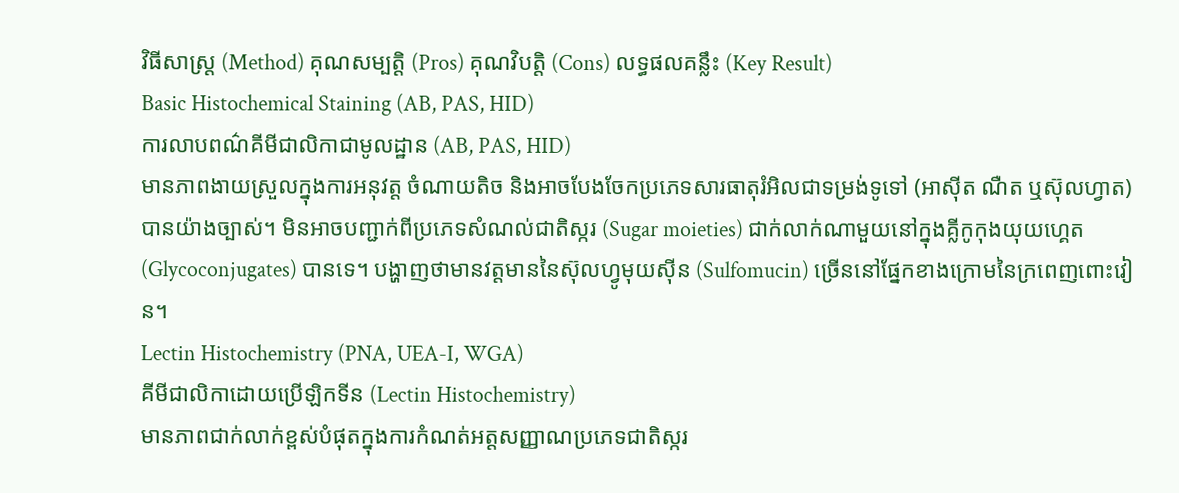វិធីសាស្ត្រ (Method) គុណសម្បត្តិ (Pros) គុណវិបត្តិ (Cons) លទ្ធផលគន្លឹះ (Key Result)
Basic Histochemical Staining (AB, PAS, HID)
ការលាបពណ៌គីមីជាលិកាជាមូលដ្ឋាន (AB, PAS, HID)
មានភាពងាយស្រួលក្នុងការអនុវត្ត ចំណាយតិច និងអាចបែងចែកប្រភេទសារធាតុរំអិលជាទម្រង់ទូទៅ (អាស៊ីត ណឺត ឬស៊ុលហ្វាត) បានយ៉ាងច្បាស់។ មិនអាចបញ្ជាក់ពីប្រភេទសំណល់ជាតិស្ករ (Sugar moieties) ជាក់លាក់ណាមួយនៅក្នុងគ្លីកូកុងយុយហ្គេត (Glycoconjugates) បានទេ។ បង្ហាញថាមានវត្តមាននៃស៊ុលហ្វូមុយស៊ីន (Sulfomucin) ច្រើននៅផ្នែកខាងក្រោមនៃក្រពេញពោះវៀន។
Lectin Histochemistry (PNA, UEA-I, WGA)
គីមីជាលិកាដោយប្រើឡិកទីន (Lectin Histochemistry)
មានភាពជាក់លាក់ខ្ពស់បំផុតក្នុងការកំណត់អត្តសញ្ញាណប្រភេទជាតិស្ករ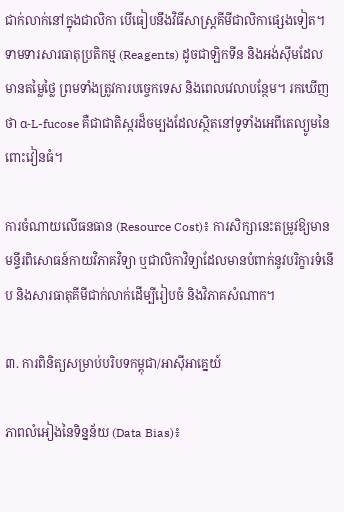ជាក់លាក់នៅក្នុងជាលិកា បើធៀបនឹងវិធីសាស្ត្រគីមីជាលិកាផ្សេងទៀត។ ទាមទារសារធាតុប្រតិកម្ម (Reagents) ដូចជាឡិកទីន និងអង់ស៊ីមដែលមានតម្លៃថ្លៃ ព្រមទាំងត្រូវការបច្ចេកទេស និងពេលវេលាបន្ថែម។ រកឃើញថា α-L-fucose គឺជាជាតិស្ករដ៏ចម្បងដែលស្ថិតនៅទូទាំងអេពីតេល្យូមនៃពោះវៀនធំ។

ការចំណាយលើធនធាន (Resource Cost)៖ ការសិក្សានេះតម្រូវឱ្យមានមន្ទីរពិសោធន៍កាយវិភាគវិទ្យា ឬជាលិកាវិទ្យាដែលមានបំពាក់នូវបរិក្ខារទំនើប និងសារធាតុគីមីជាក់លាក់ដើម្បីរៀបចំ និងវិភាគសំណាក។

៣. ការពិនិត្យសម្រាប់បរិបទកម្ពុជា/អាស៊ីអាគ្នេយ៍

ភាពលំអៀងនៃទិន្នន័យ (Data Bias)៖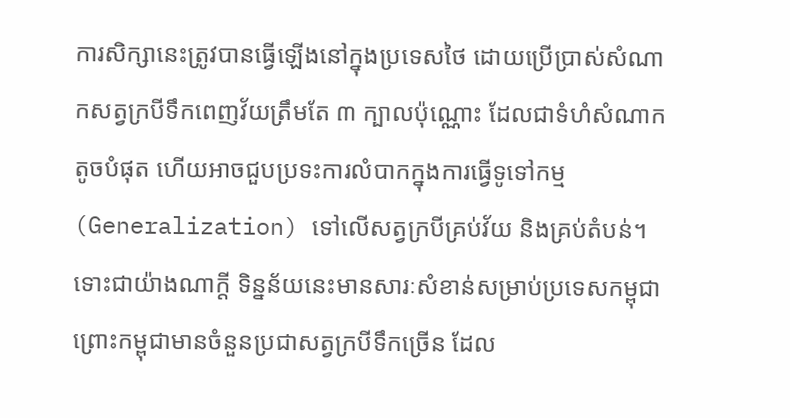ការសិក្សានេះត្រូវបានធ្វើឡើងនៅក្នុងប្រទេសថៃ ដោយប្រើប្រាស់សំណាកសត្វក្របីទឹកពេញវ័យត្រឹមតែ ៣ ក្បាលប៉ុណ្ណោះ ដែលជាទំហំសំណាកតូចបំផុត ហើយអាចជួបប្រទះការលំបាកក្នុងការធ្វើទូទៅកម្ម (Generalization) ទៅលើសត្វក្របីគ្រប់វ័យ និងគ្រប់តំបន់។ ទោះជាយ៉ាងណាក្តី ទិន្នន័យនេះមានសារៈសំខាន់សម្រាប់ប្រទេសកម្ពុជា ព្រោះកម្ពុជាមានចំនួនប្រជាសត្វក្របីទឹកច្រើន ដែល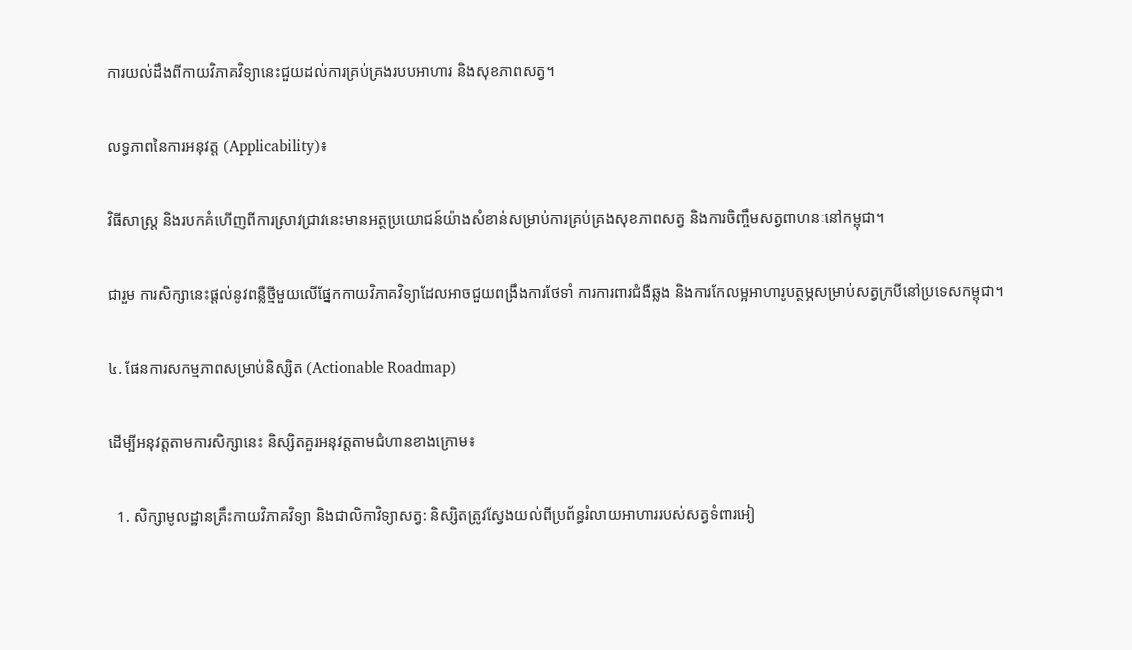ការយល់ដឹងពីកាយវិភាគវិទ្យានេះជួយដល់ការគ្រប់គ្រងរបបអាហារ និងសុខភាពសត្វ។

លទ្ធភាពនៃការអនុវត្ត (Applicability)៖

វិធីសាស្ត្រ និងរបកគំហើញពីការស្រាវជ្រាវនេះមានអត្ថប្រយោជន៍យ៉ាងសំខាន់សម្រាប់ការគ្រប់គ្រងសុខភាពសត្វ និងការចិញ្ចឹមសត្វពាហនៈនៅកម្ពុជា។

ជារួម ការសិក្សានេះផ្តល់នូវពន្លឺថ្មីមួយលើផ្នែកកាយវិភាគវិទ្យាដែលអាចជួយពង្រឹងការថែទាំ ការការពារជំងឺឆ្លង និងការកែលម្អអាហារូបត្ថម្ភសម្រាប់សត្វក្របីនៅប្រទេសកម្ពុជា។

៤. ផែនការសកម្មភាពសម្រាប់និស្សិត (Actionable Roadmap)

ដើម្បីអនុវត្តតាមការសិក្សានេះ និស្សិតគួរអនុវត្តតាមជំហានខាងក្រោម៖

  1. សិក្សាមូលដ្ឋានគ្រឹះកាយវិភាគវិទ្យា និងជាលិកាវិទ្យាសត្វ: និស្សិតត្រូវស្វែងយល់ពីប្រព័ន្ធរំលាយអាហាររបស់សត្វទំពារអៀ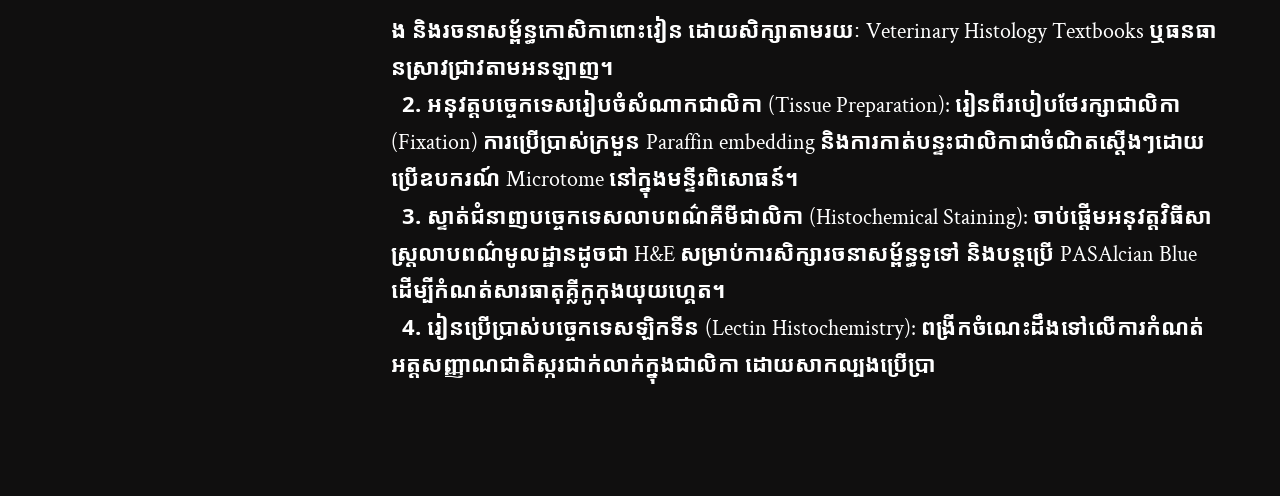ង និងរចនាសម្ព័ន្ធកោសិកាពោះវៀន ដោយសិក្សាតាមរយៈ Veterinary Histology Textbooks ឬធនធានស្រាវជ្រាវតាមអនឡាញ។
  2. អនុវត្តបច្ចេកទេសរៀបចំសំណាកជាលិកា (Tissue Preparation): រៀនពីរបៀបថែរក្សាជាលិកា (Fixation) ការប្រើប្រាស់ក្រមួន Paraffin embedding និងការកាត់បន្ទះជាលិកាជាចំណិតស្តើងៗដោយប្រើឧបករណ៍ Microtome នៅក្នុងមន្ទីរពិសោធន៍។
  3. ស្ទាត់ជំនាញបច្ចេកទេសលាបពណ៌គីមីជាលិកា (Histochemical Staining): ចាប់ផ្តើមអនុវត្តវិធីសាស្ត្រលាបពណ៌មូលដ្ឋានដូចជា H&E សម្រាប់ការសិក្សារចនាសម្ព័ន្ធទូទៅ និងបន្តប្រើ PASAlcian Blue ដើម្បីកំណត់សារធាតុគ្លីកូកុងយុយហ្គេត។
  4. រៀនប្រើប្រាស់បច្ចេកទេសឡិកទីន (Lectin Histochemistry): ពង្រីកចំណេះដឹងទៅលើការកំណត់អត្តសញ្ញាណជាតិស្ករជាក់លាក់ក្នុងជាលិកា ដោយសាកល្បងប្រើប្រា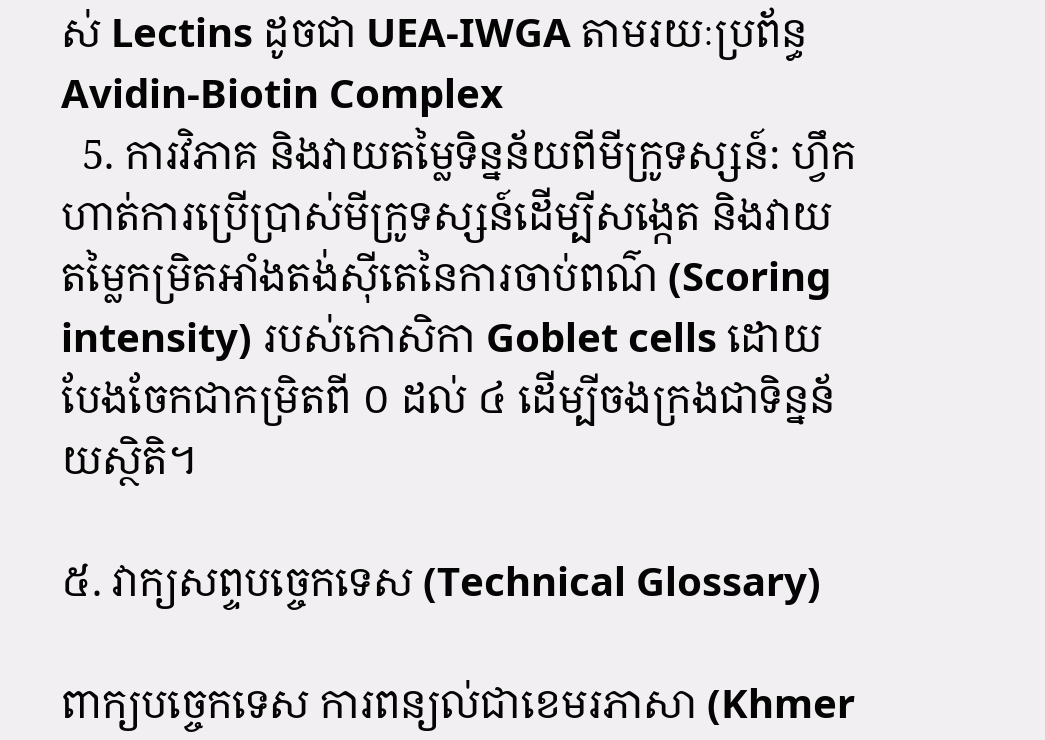ស់ Lectins ដូចជា UEA-IWGA តាមរយៈប្រព័ន្ធ Avidin-Biotin Complex
  5. ការវិភាគ និងវាយតម្លៃទិន្នន័យពីមីក្រូទស្សន៍: ហ្វឹកហាត់ការប្រើប្រាស់មីក្រូទស្សន៍ដើម្បីសង្កេត និងវាយតម្លៃកម្រិតអាំងតង់ស៊ីតេនៃការចាប់ពណ៌ (Scoring intensity) របស់កោសិកា Goblet cells ដោយបែងចែកជាកម្រិតពី ០ ដល់ ៤ ដើម្បីចងក្រងជាទិន្នន័យស្ថិតិ។

៥. វាក្យសព្ទបច្ចេកទេស (Technical Glossary)

ពាក្យបច្ចេកទេស ការពន្យល់ជាខេមរភាសា (Khmer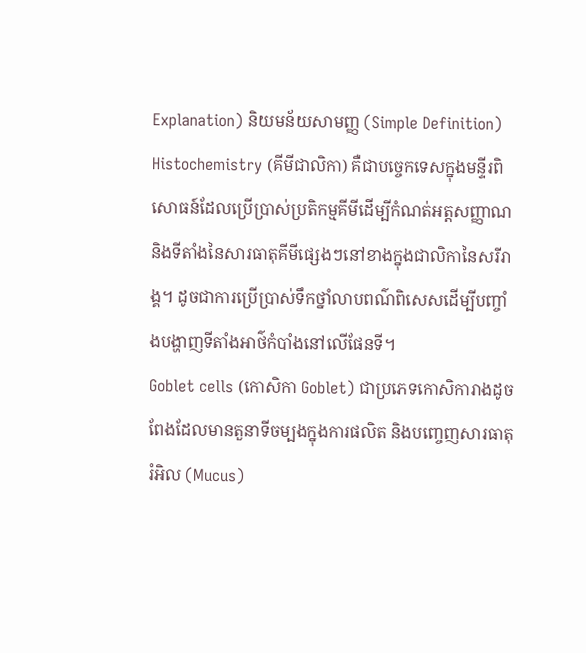Explanation) និយមន័យសាមញ្ញ (Simple Definition)
Histochemistry (គីមីជាលិកា) គឺជាបច្ចេកទេសក្នុងមន្ទីរពិសោធន៍ដែលប្រើប្រាស់ប្រតិកម្មគីមីដើម្បីកំណត់អត្តសញ្ញាណ និងទីតាំងនៃសារធាតុគីមីផ្សេងៗនៅខាងក្នុងជាលិកានៃសរីរាង្គ។ ដូចជាការប្រើប្រាស់ទឹកថ្នាំលាបពណ៌ពិសេសដើម្បីបញ្ចាំងបង្ហាញទីតាំងអាថ៌កំបាំងនៅលើផែនទី។
Goblet cells (កោសិកា Goblet) ជាប្រភេទកោសិការាងដូចពែងដែលមានតួនាទីចម្បងក្នុងការផលិត និងបញ្ចេញសារធាតុរំអិល (Mucus)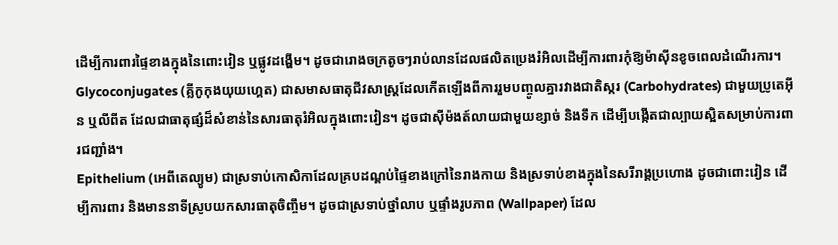ដើម្បីការពារផ្ទៃខាងក្នុងនៃពោះវៀន ឬផ្លូវដង្ហើម។ ដូចជារោងចក្រតូចៗរាប់លានដែលផលិតប្រេងរំអិលដើម្បីការពារកុំឱ្យម៉ាស៊ីនខូចពេលដំណើរការ។
Glycoconjugates (គ្លីកូកុងយុយហ្គេត) ជាសមាសធាតុជីវសាស្ត្រដែលកើតឡើងពីការរួមបញ្ចូលគ្នារវាងជាតិស្ករ (Carbohydrates) ជាមួយប្រូតេអ៊ីន ឬលីពីត ដែលជាធាតុផ្សំដ៏សំខាន់នៃសារធាតុរំអិលក្នុងពោះវៀន។ ដូចជាស៊ីម៉ងត៍លាយជាមួយខ្សាច់ និងទឹក ដើម្បីបង្កើតជាល្បាយស្អិតសម្រាប់ការពារជញ្ជាំង។
Epithelium (អេពីតេល្យូម) ជាស្រទាប់កោសិកាដែលគ្របដណ្តប់ផ្ទៃខាងក្រៅនៃរាងកាយ និងស្រទាប់ខាងក្នុងនៃសរីរាង្គប្រហោង ដូចជាពោះវៀន ដើម្បីការពារ និងមាននាទីស្រូបយកសារធាតុចិញ្ចឹម។ ដូចជាស្រទាប់ថ្នាំលាប ឬផ្ទាំងរូបភាព (Wallpaper) ដែល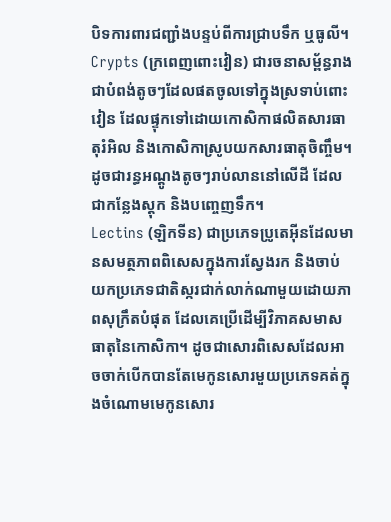បិទការពារជញ្ជាំងបន្ទប់ពីការជ្រាបទឹក ឬធូលី។
Crypts (ក្រពេញពោះវៀន) ជារចនាសម្ព័ន្ធរាងជាបំពង់តូចៗដែលផតចូលទៅក្នុងស្រទាប់ពោះវៀន ដែលផ្ទុកទៅដោយកោសិកាផលិតសារធាតុរំអិល និងកោសិកាស្រូបយកសារធាតុចិញ្ចឹម។ ដូចជារន្ធអណ្តូងតូចៗរាប់លាននៅលើដី ដែលជាកន្លែងស្តុក និងបញ្ចេញទឹក។
Lectins (ឡិកទីន) ជាប្រភេទប្រូតេអ៊ីនដែលមានសមត្ថភាពពិសេសក្នុងការស្វែងរក និងចាប់យកប្រភេទជាតិស្ករជាក់លាក់ណាមួយដោយភាពសុក្រឹតបំផុត ដែលគេប្រើដើម្បីវិភាគសមាសធាតុនៃកោសិកា។ ដូចជាសោរពិសេសដែលអាចចាក់បើកបានតែមេកូនសោរមួយប្រភេទគត់ក្នុងចំណោមមេកូនសោរ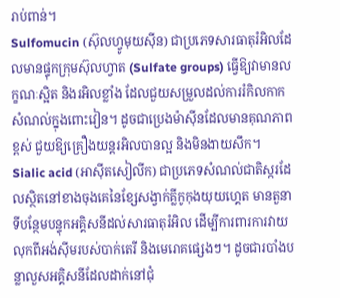រាប់ពាន់។
Sulfomucin (ស៊ុលហ្វូមុយស៊ីន) ជាប្រភេទសារធាតុរំអិលដែលមានផ្ទុកក្រុមស៊ុលហ្វាត (Sulfate groups) ធ្វើឱ្យវាមានលក្ខណៈស្អិត និងរអិលខ្លាំង ដែលជួយសម្រួលដល់ការរំកិលកាកសំណល់ក្នុងពោះវៀន។ ដូចជាប្រេងម៉ាស៊ីនដែលមានគុណភាពខ្ពស់ ជួយឱ្យគ្រឿងយន្តរអិលបានល្អ និងមិនងាយសឹក។
Sialic acid (អាស៊ីតសៀលីក) ជាប្រភេទសំណល់ជាតិស្ករដែលស្ថិតនៅខាងចុងគេនៃខ្សែសង្វាក់គ្លីកូកុងយុយហ្គេត មានតួនាទីបន្ថែមបន្ទុកអគ្គិសនីដល់សារធាតុរំអិល ដើម្បីការពារការវាយលុកពីអង់ស៊ីមរបស់បាក់តេរី និងមេរោគផ្សេងៗ។ ដូចជារបាំងបន្លាលួសអគ្គិសនីដែលដាក់នៅជុំ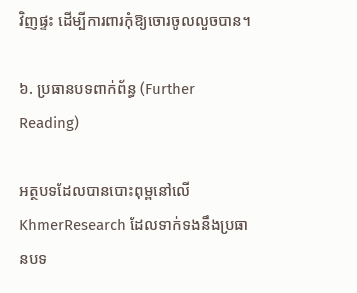វិញផ្ទះ ដើម្បីការពារកុំឱ្យចោរចូលលួចបាន។

៦. ប្រធានបទពាក់ព័ន្ធ (Further Reading)

អត្ថបទដែលបានបោះពុម្ពនៅលើ KhmerResearch ដែលទាក់ទងនឹងប្រធានបទ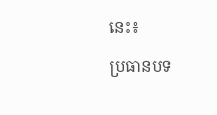នេះ៖

ប្រធានបទ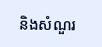និងសំណួរ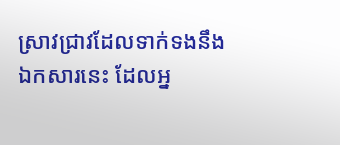ស្រាវជ្រាវដែលទាក់ទងនឹងឯកសារនេះ ដែលអ្ន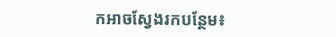កអាចស្វែងរកបន្ថែម៖